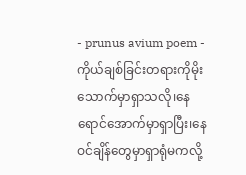- prunus avium poem -
ကိုယ်ချစ်ခြင်းတရားကိုမိုးသောက်မှာရှာသလို၊နေရောင်အောက်မှာရှာပြီး၊နေဝင်ချိန်တွေမှာရှာရုံမကလို့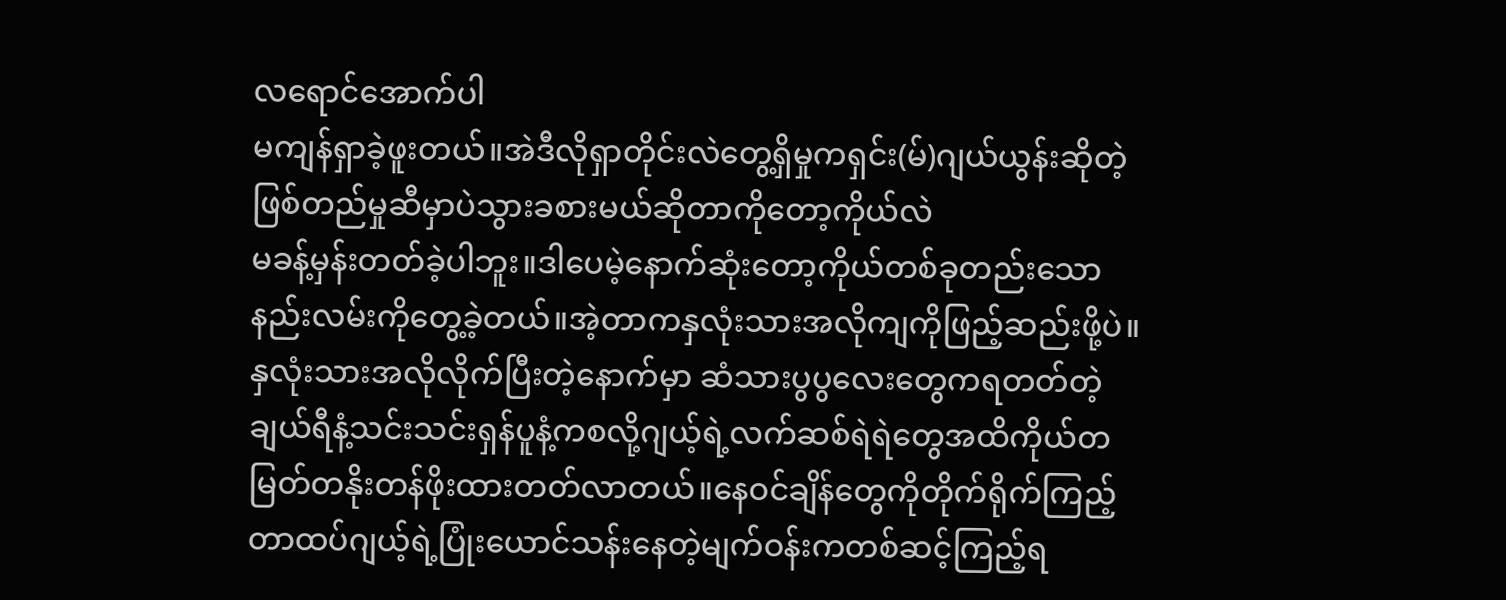လရောင်အောက်ပါ
မကျန်ရှာခဲ့ဖူးတယ်။အဲဒီလိုရှာတိုင်းလဲတွေ့ရှိမှုကရှင်း(မ်)ဂျယ်ယွန်းဆိုတဲ့ဖြစ်တည်မှုဆီမှာပဲသွားခစားမယ်ဆိုတာကိုတော့ကိုယ်လဲ
မခန့်မှန်းတတ်ခဲ့ပါဘူး။ဒါပေမဲ့နောက်ဆုံးတော့ကိုယ်တစ်ခုတည်းသောနည်းလမ်းကိုတွေ့ခဲ့တယ်။အဲ့တာကနှလုံးသားအလိုကျကိုဖြည့်ဆည်းဖို့ပဲ။နှလုံးသားအလိုလိုက်ပြီးတဲ့နောက်မှာ ဆံသားပွပွလေးတွေကရတတ်တဲ့ချယ်ရီနံ့သင်းသင်းရှန်ပူနံ့ကစလို့ဂျယ့်ရဲ့လက်ဆစ်ရဲရဲတွေအထိကိုယ်တမြတ်တနိုးတန်ဖိုးထားတတ်လာတယ်။နေဝင်ချိန်တွေကိုတိုက်ရိုက်ကြည့်တာထပ်ဂျယ့်ရဲ့ပြုံးယောင်သန်းနေတဲ့မျက်ဝန်းကတစ်ဆင့်ကြည့်ရ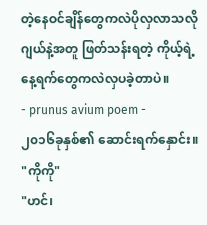တဲ့နေဝင်ချိန်တွေကလဲပိုလှလာသလို ဂျယ်နဲ့အတူ ဖြတ်သန်းရတဲ့ ကိုယ့်ရဲ့နေ့ရက်တွေကလဲလှပခဲ့တာပဲ။
- prunus avium poem -
၂၀၁၆ခုနှစ်၏ ဆောင်းရက်နှောင်း။
"ကိုကို"
"ဟင်၊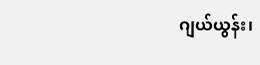ဂျယ်ယွန်း၊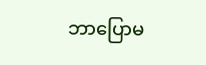ဘာပြောမ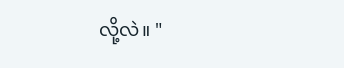လို့လဲ။ "